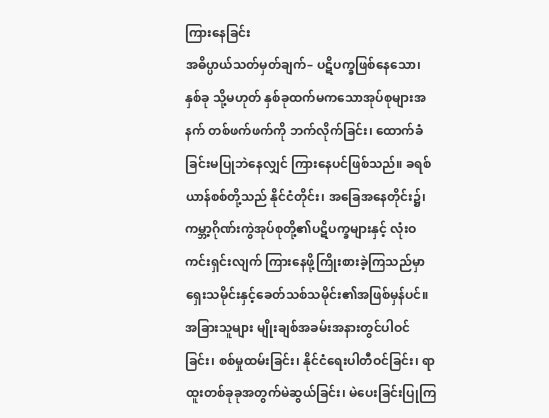ကြားနေခြင်း
အဓိပ္ပာယ်သတ်မှတ်ချက်– ပဋိပက္ခဖြစ်နေသော၊ နှစ်ခု သို့မဟုတ် နှစ်ခုထက်မကသောအုပ်စုများအနက် တစ်ဖက်ဖက်ကို ဘက်လိုက်ခြင်း၊ ထောက်ခံခြင်းမပြုဘဲနေလျှင် ကြားနေပင်ဖြစ်သည်။ ခရစ်ယာန်စစ်တို့သည် နိုင်ငံတိုင်း၊ အခြေအနေတိုင်း၌၊ ကမ္ဘာ့ဂိုဏ်းကွဲအုပ်စုတို့၏ပဋိပက္ခများနှင့် လုံးဝကင်းရှင်းလျက် ကြားနေဖို့ကြိုးစားခဲ့ကြသည်မှာ ရှေးသမိုင်းနှင့်ခေတ်သစ်သမိုင်း၏အဖြစ်မှန်ပင်။ အခြားသူများ မျိုးချစ်အခမ်းအနားတွင်ပါဝင်ခြင်း၊ စစ်မှုထမ်းခြင်း၊ နိုင်ငံရေးပါတီဝင်ခြင်း၊ ရာထူးတစ်ခုခုအတွက်မဲဆွယ်ခြင်း၊ မဲပေးခြင်းပြုကြ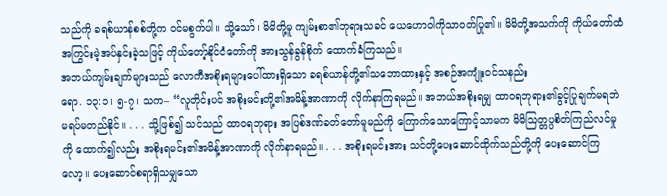သည်ကို ခရစ်ယာန်စစ်တို့က ဝင်မစွက်ပါ။ သို့သော်၊ မိမိတို့မူ ကျမ်းစာ၏ဘုရားသခင် ယေဟောဝါကိုသာဝတ်ပြု၏။ မိမိတို့အသက်ကို ကိုယ်တော်ထံ အကြွင်းမဲ့အပ်နှင်းခဲ့သဖြင့် ကိုယ်တော့်နိုင်ငံတော်ကို အားသွန်ခွန်စိုက် ထောက်ခံကြသည်။
အဘယ်ကျမ်းချက်များသည် လောကီအစိုးရများပေါ်ထားရှိသော ခရစ်ယာန်တို့၏သဘောထားနှင့် အစဉ်အကျုံးဝင်သနည်း
ရော. ၁၃:၁၊ ၅-၇၊ သက– “လူတိုင်းပင် အစိုးမင်းတို့၏အမိန့်အာဏာကို လိုက်နာကြရမည်။ အဘယ်အစိုးရမျှ ထာဝရဘုရား၏ခွင့်ပြုချက်မရဘဲ မရပ်မတည်နိုင်။ . . . သို့ဖြစ်၍ သင်သည် ထာဝရဘုရား အပြစ်ဒဏ်ခတ်တော်မူမည်ကို ကြောက်သောကြောင့်သာမက မိမိသြတ္တပ္ပစိတ်ကြည်လင်မှုကို ထောက်၍လည်း အစိုးရမင်း၏အမိန့်အာဏာကို လိုက်နာရမည်။ . . . အစိုးရမင်းအား သင်တို့ပေးဆောင်ထိုက်သည်တို့ကို ပေးဆောင်ကြလော့။ ပေးဆောင်စရာရှိသမျှသော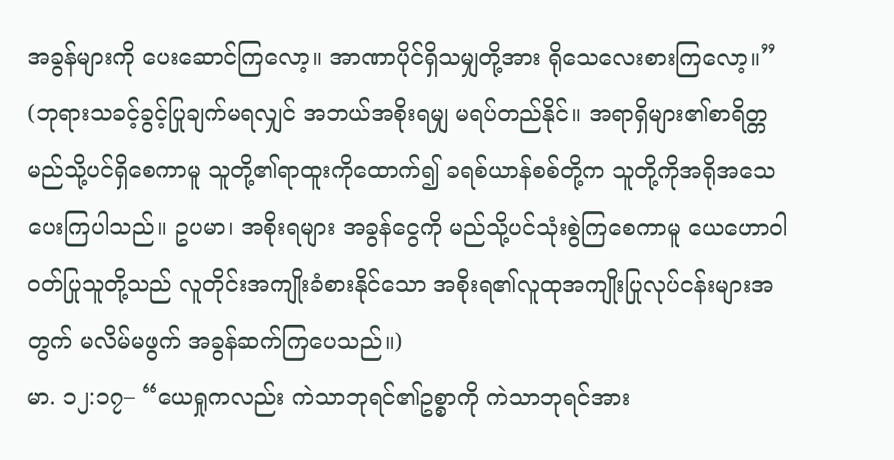အခွန်များကို ပေးဆောင်ကြလော့။ အာဏာပိုင်ရှိသမျှတို့အား ရိုသေလေးစားကြလော့။” (ဘုရားသခင့်ခွင့်ပြုချက်မရလျှင် အဘယ်အစိုးရမျှ မရပ်တည်နိုင်။ အရာရှိများ၏စာရိတ္တ မည်သို့ပင်ရှိစေကာမူ သူတို့၏ရာထူးကိုထောက်၍ ခရစ်ယာန်စစ်တို့က သူတို့ကိုအရိုအသေပေးကြပါသည်။ ဥပမာ၊ အစိုးရများ အခွန်ငွေကို မည်သို့ပင်သုံးစွဲကြစေကာမူ ယေဟောဝါဝတ်ပြုသူတို့သည် လူတိုင်းအကျိုးခံစားနိုင်သော အစိုးရ၏လူထုအကျိုးပြုလုပ်ငန်းများအတွက် မလိမ်မဖွက် အခွန်ဆက်ကြပေသည်။)
မာ. ၁၂:၁၇– “ယေရှုကလည်း ကဲသာဘုရင်၏ဥစ္စာကို ကဲသာဘုရင်အား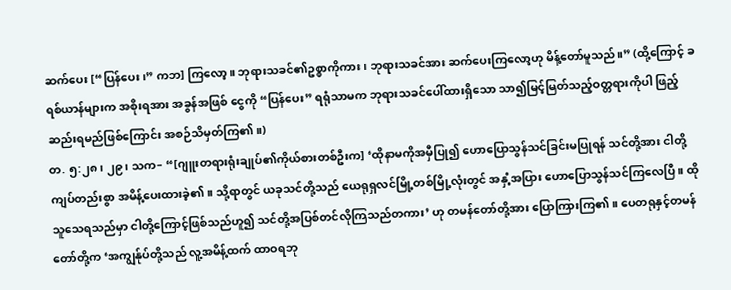ဆက်ပေး [“ပြန်ပေး၊” ကဘ] ကြလော့။ ဘုရားသခင်၏ဥစ္စာကိုကား၊ ဘုရားသခင်အား ဆက်ပေးကြလော့ဟု မိန့်တော်မူသည်။” (ထို့ကြောင့် ခရစ်ယာန်များက အစိုးရအား အခွန်အဖြစ် ငွေကို “ပြန်ပေး” ရရုံသာမက ဘုရားသခင်ပေါ်ထားရှိသော သာ၍မြင့်မြတ်သည့်ဝတ္တရားကိုပါ ဖြည့်ဆည်းရမည်ဖြစ်ကြောင်း အစဉ်သိမှတ်ကြ၏။)
တ. ၅:၂၈၊ ၂၉၊ သက– “[ဂျူးတရားရုံးချုပ်၏ကိုယ်စားတစ်ဦးက] ‘ထိုနာမကိုအမှီပြု၍ ဟောပြောသွန်သင်ခြင်းမပြုရန် သင်တို့အား ငါတို့ကျပ်တည်းစွာ အမိန့်ပေးထားခဲ့၏။ သို့ရာတွင် ယခုသင်တို့သည် ယေရုရှလင်မြို့တစ်မြို့လုံးတွင် အနှံ့အပြား ဟောပြောသွန်သင်ကြလေပြီ။ ထိုသူသေရသည်မှာ ငါတို့ကြောင့်ဖြစ်သည်ဟူ၍ သင်တို့အပြစ်တင်လိုကြသည်တကား’ ဟု တမန်တော်တို့အား ပြောကြားကြ၏။ ပေတရုနှင့်တမန်တော်တို့က ‘အကျွန်ုပ်တို့သည် လူ့အမိန့်ထက် ထာဝရဘု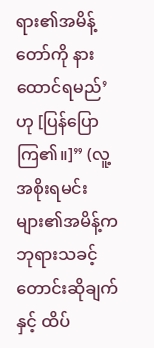ရား၏အမိန့်တော်ကို နားထောင်ရမည်’ ဟု [ပြန်ပြောကြ၏။]” (လူ့အစိုးရမင်းများ၏အမိန့်က ဘုရားသခင့်တောင်းဆိုချက်နှင့် ထိပ်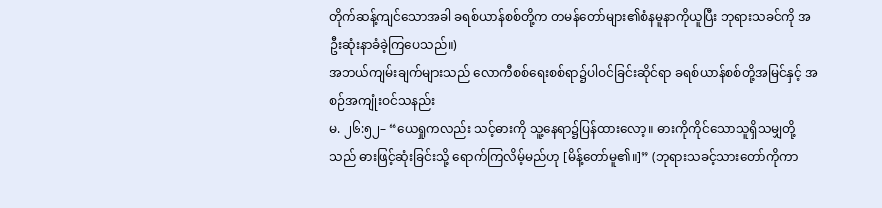တိုက်ဆန့်ကျင်သောအခါ ခရစ်ယာန်စစ်တို့က တမန်တော်များ၏စံနမူနာကိုယူပြီး ဘုရားသခင်ကို အဦးဆုံးနာခံခဲ့ကြပေသည်။)
အဘယ်ကျမ်းချက်များသည် လောကီစစ်ရေးစစ်ရာ၌ပါဝင်ခြင်းဆိုင်ရာ ခရစ်ယာန်စစ်တို့အမြင်နှင့် အစဉ်အကျုံးဝင်သနည်း
မ. ၂၆:၅၂– “ယေရှုကလည်း သင့်ဓားကို သူ့နေရာ၌ပြန်ထားလော့။ ဓားကိုကိုင်သောသူရှိသမျှတို့သည် ဓားဖြင့်ဆုံးခြင်းသို့ ရောက်ကြလိမ့်မည်ဟု [မိန့်တော်မူ၏။]” (ဘုရားသခင့်သားတော်ကိုကာ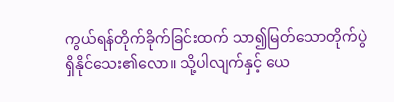ကွယ်ရန်တိုက်ခိုက်ခြင်းထက် သာ၍မြတ်သောတိုက်ပွဲ ရှိနိုင်သေး၏လော။ သို့ပါလျက်နှင့် ယေ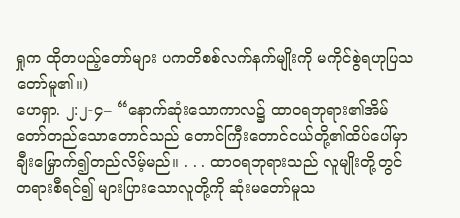ရှုက ထိုတပည့်တော်များ ပကတိစစ်လက်နက်မျိုးကို မကိုင်စွဲရဟုပြသတော်မူ၏။)
ဟေရှာ. ၂:၂-၄– “နောက်ဆုံးသောကာလ၌ ထာဝရဘုရား၏အိမ်တော်တည်သောတောင်သည် တောင်ကြီးတောင်ငယ်တို့၏ထိပ်ပေါ်မှာချီးမြှောက်၍တည်လိမ့်မည်။ . . . ထာဝရဘုရားသည် လူမျိုးတို့တွင် တရားစီရင်၍ များပြားသောလူတို့ကို ဆုံးမတော်မူသ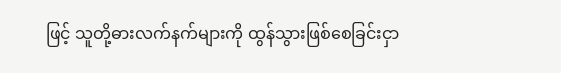ဖြင့် သူတို့ဓားလက်နက်များကို ထွန်သွားဖြစ်စေခြင်းငှာ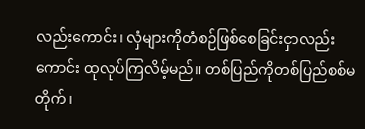လည်းကောင်း၊ လှံများကိုတံစဉ်ဖြစ်စေခြင်းငှာလည်းကောင်း ထုလုပ်ကြလိမ့်မည်။ တစ်ပြည်ကိုတစ်ပြည်စစ်မတိုက်၊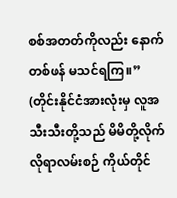စစ်အတတ်ကိုလည်း နောက်တစ်ဖန် မသင်ရကြ။” (တိုင်းနိုင်ငံအားလုံးမှ လူအသီးသီးတို့သည် မိမိတို့လိုက်လိုရာလမ်းစဉ် ကိုယ်တိုင်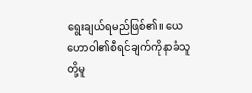ရွေးချယ်ရမည်ဖြစ်၏။ ယေဟောဝါ၏စီရင်ချက်ကိုနာခံသူတို့မူ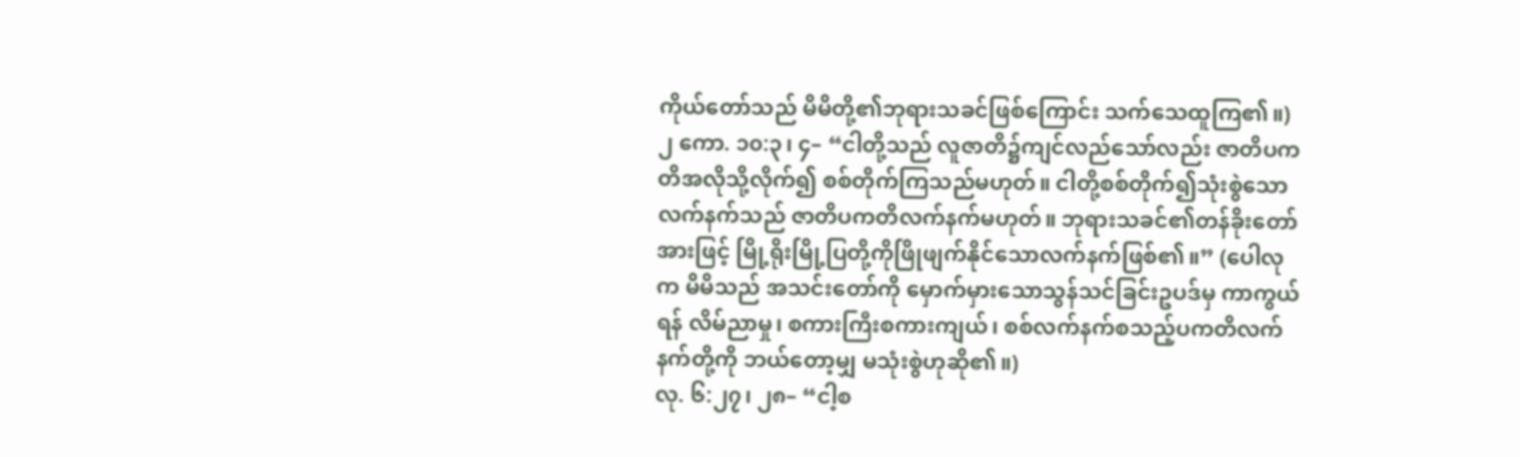ကိုယ်တော်သည် မိမိတို့၏ဘုရားသခင်ဖြစ်ကြောင်း သက်သေထူကြ၏။)
၂ ကော. ၁၀:၃၊ ၄– “ငါတို့သည် လူဇာတိ၌ကျင်လည်သော်လည်း ဇာတိပကတိအလိုသို့လိုက်၍ စစ်တိုက်ကြသည်မဟုတ်။ ငါတို့စစ်တိုက်၍သုံးစွဲသောလက်နက်သည် ဇာတိပကတိလက်နက်မဟုတ်။ ဘုရားသခင်၏တန်ခိုးတော်အားဖြင့် မြို့ရိုးမြို့ပြတို့ကိုဖြိုဖျက်နိုင်သောလက်နက်ဖြစ်၏။” (ပေါလုက မိမိသည် အသင်းတော်ကို မှောက်မှားသောသွန်သင်ခြင်းဥပဒ်မှ ကာကွယ်ရန် လိမ်ညာမှု၊ စကားကြီးစကားကျယ်၊ စစ်လက်နက်စသည့်ပကတိလက်နက်တို့ကို ဘယ်တော့မျှ မသုံးစွဲဟုဆို၏။)
လု. ၆:၂၇၊ ၂၈– “ငါ့စ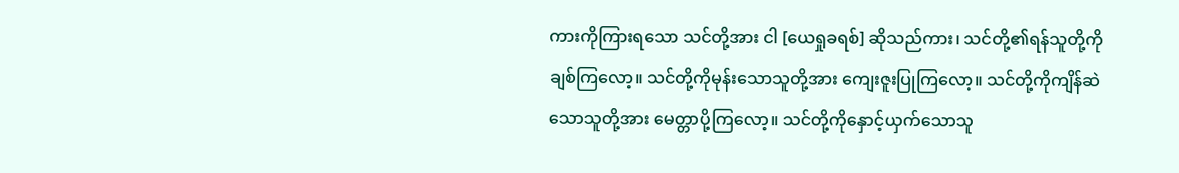ကားကိုကြားရသော သင်တို့အား ငါ [ယေရှုခရစ်] ဆိုသည်ကား၊ သင်တို့၏ရန်သူတို့ကိုချစ်ကြလော့။ သင်တို့ကိုမုန်းသောသူတို့အား ကျေးဇူးပြုကြလော့။ သင်တို့ကိုကျိန်ဆဲသောသူတို့အား မေတ္တာပို့ကြလော့။ သင်တို့ကိုနှောင့်ယှက်သောသူ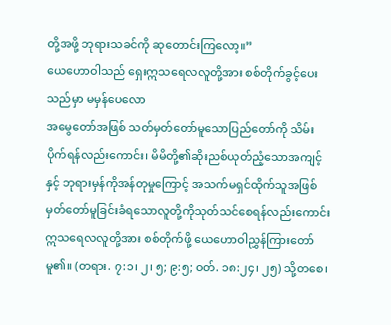တို့အဖို့ ဘုရားသခင်ကို ဆုတောင်းကြလော့။”
ယေဟောဝါသည် ရှေးဣသရေလလူတို့အား စစ်တိုက်ခွင့်ပေးသည်မှာ မမှန်ပေလော
အမွေတော်အဖြစ် သတ်မှတ်တော်မူသောပြည်တော်ကို သိမ်းပိုက်ရန်လည်းကောင်း၊ မိမိတို့၏ဆိုးညစ်ယုတ်ညံ့သောအကျင့်နှင့် ဘုရားမှန်ကိုအန်တုမှုကြောင့် အသက်မရှင်ထိုက်သူအဖြစ် မှတ်တော်မူခြင်းခံရသောလူတို့ကိုသုတ်သင်စေရန်လည်းကောင်း ဣသရေလလူတို့အား စစ်တိုက်ဖို့ ယေဟောဝါညွှန်ကြားတော်မူ၏။ (တရား. ၇:၁၊ ၂၊ ၅; ၉:၅; ဝတ်. ၁၈:၂၄၊ ၂၅) သို့တစေ၊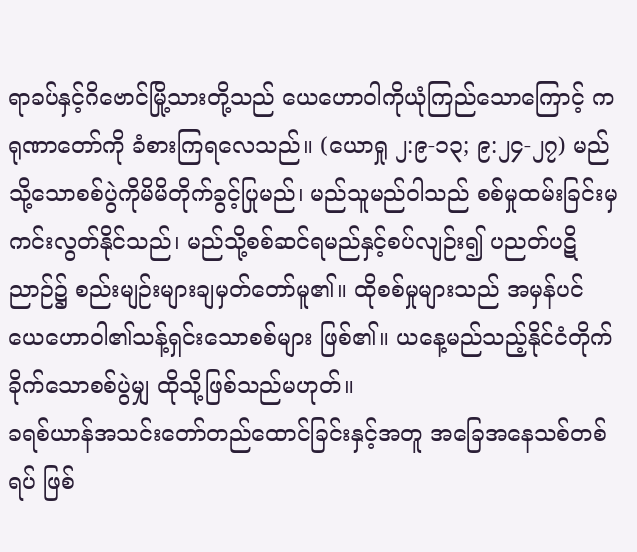ရာခပ်နှင့်ဂိဗောင်မြို့သားတို့သည် ယေဟောဝါကိုယုံကြည်သောကြောင့် ကရုဏာတော်ကို ခံစားကြရလေသည်။ (ယောရှု ၂:၉-၁၃; ၉:၂၄-၂၇) မည်သို့သောစစ်ပွဲကိုမိမိတိုက်ခွင့်ပြုမည်၊ မည်သူမည်ဝါသည် စစ်မှုထမ်းခြင်းမှကင်းလွတ်နိုင်သည်၊ မည်သို့စစ်ဆင်ရမည်နှင့်စပ်လျဉ်း၍ ပညတ်ပဋိညာဉ်၌ စည်းမျဉ်းများချမှတ်တော်မူ၏။ ထိုစစ်မှုများသည် အမှန်ပင် ယေဟောဝါ၏သန့်ရှင်းသောစစ်များ ဖြစ်၏။ ယနေ့မည်သည့်နိုင်ငံတိုက်ခိုက်သောစစ်ပွဲမျှ ထိုသို့ဖြစ်သည်မဟုတ်။
ခရစ်ယာန်အသင်းတော်တည်ထောင်ခြင်းနှင့်အတူ အခြေအနေသစ်တစ်ရပ် ဖြစ်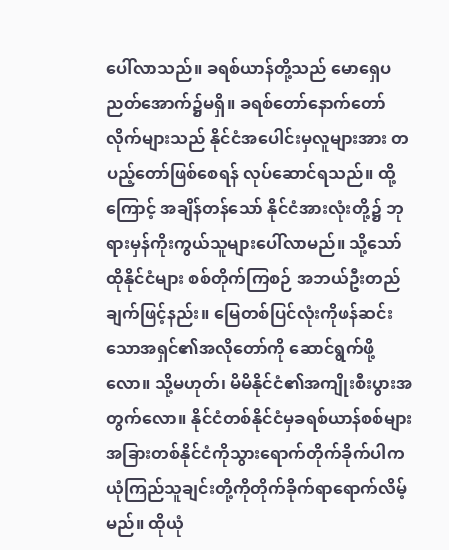ပေါ်လာသည်။ ခရစ်ယာန်တို့သည် မောရှေပညတ်အောက်၌မရှိ။ ခရစ်တော်နောက်တော်လိုက်များသည် နိုင်ငံအပေါင်းမှလူများအား တပည့်တော်ဖြစ်စေရန် လုပ်ဆောင်ရသည်။ ထို့ကြောင့် အချိန်တန်သော် နိုင်ငံအားလုံးတို့၌ ဘုရားမှန်ကိုးကွယ်သူများပေါ်လာမည်။ သို့သော် ထိုနိုင်ငံများ စစ်တိုက်ကြစဉ် အဘယ်ဦးတည်ချက်ဖြင့်နည်း။ မြေတစ်ပြင်လုံးကိုဖန်ဆင်းသောအရှင်၏အလိုတော်ကို ဆောင်ရွက်ဖို့လော။ သို့မဟုတ်၊ မိမိနိုင်ငံ၏အကျိုးစီးပွားအတွက်လော။ နိုင်ငံတစ်နိုင်ငံမှခရစ်ယာန်စစ်များ အခြားတစ်နိုင်ငံကိုသွားရောက်တိုက်ခိုက်ပါက ယုံကြည်သူချင်းတို့ကိုတိုက်ခိုက်ရာရောက်လိမ့်မည်။ ထိုယုံ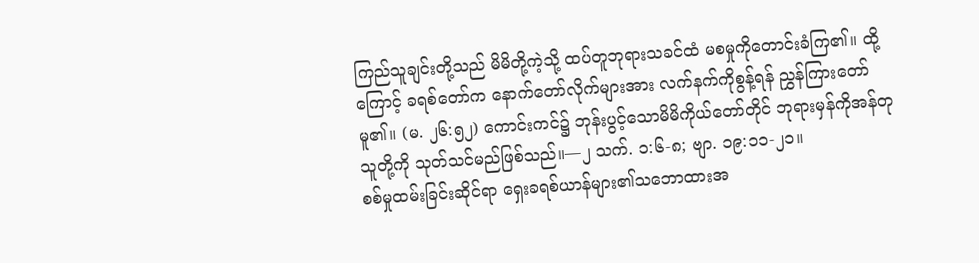ကြည်သူချင်းတို့သည် မိမိတို့ကဲ့သို့ ထပ်တူဘုရားသခင်ထံ မစမှုကိုတောင်းခံကြ၏။ ထို့ကြောင့် ခရစ်တော်က နောက်တော်လိုက်များအား လက်နက်ကိုစွန့်ရန် ညွှန်ကြားတော်မူ၏။ (မ. ၂၆:၅၂) ကောင်းကင်၌ ဘုန်းပွင့်သောမိမိကိုယ်တော်တိုင် ဘုရားမှန်ကိုအန်တုသူတို့ကို သုတ်သင်မည်ဖြစ်သည်။—၂ သက်. ၁:၆-၈; ဗျာ. ၁၉:၁၁-၂၁။
စစ်မှုထမ်းခြင်းဆိုင်ရာ ရှေးခရစ်ယာန်များ၏သဘောထားအ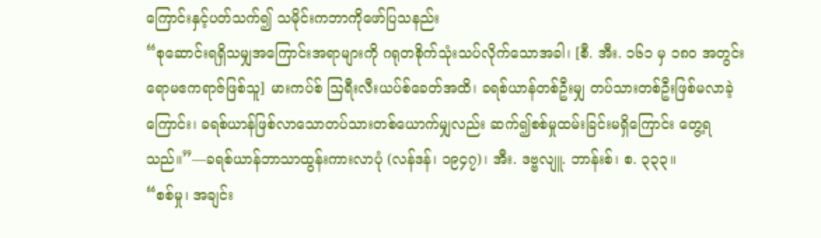ကြောင်းနှင့်ပတ်သက်၍ သမိုင်းကဘာကိုဖော်ပြသနည်း
“စုဆောင်းရရှိသမျှအကြောင်းအရာများကို ဂရုတစိုက်သုံးသပ်လိုက်သောအခါ၊ [စီ. အီး. ၁၆၁ မှ ၁၈၀ အတွင်း ရောမဧကရာဇ်ဖြစ်သူ] မားကပ်စ် ဩရီးလီးယပ်စ်ခေတ်အထိ၊ ခရစ်ယာန်တစ်ဦးမျှ တပ်သားတစ်ဦးဖြစ်မလာခဲ့ကြောင်း၊ ခရစ်ယာန်ဖြစ်လာသောတပ်သားတစ်ယောက်မျှလည်း ဆက်၍စစ်မှုထမ်းခြင်းမရှိကြောင်း တွေ့ရသည်။”—ခရစ်ယာန်ဘာသာထွန်းကားလာပုံ (လန်ဒန်၊ ၁၉၄၇)၊ အီး. ဒဗ္ဗလျူ. ဘာန်းစ်၊ စ. ၃၃၃။
“စစ်မှု၊ အချင်း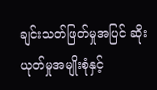ချင်းသတ်ဖြတ်မှုအပြင် ဆိုးယုတ်မှုအမျိုးစုံနှင့်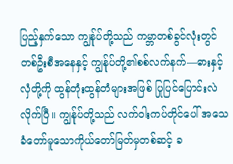ပြည့်နှက်သော ကျွန်ုပ်တို့သည် ကမ္ဘာတစ်ခွင်လုံးတွင် တစ်ဦးစီအနေနှင့် ကျွန်ုပ်တို့၏စစ်လက်နက်—ဓားနှင့်လှံတို့ကို ထွန်တုံးထွန်တံများအဖြစ် ပြုပြင်ပြောင်းလဲလိုက်ပြီ။ ကျွန်ုပ်တို့သည် လက်ဝါးကပ်တိုင်ပေါ် အသေခံတော်မူသောကိုယ်တော်မြတ်မှတစ်ဆင့် ခ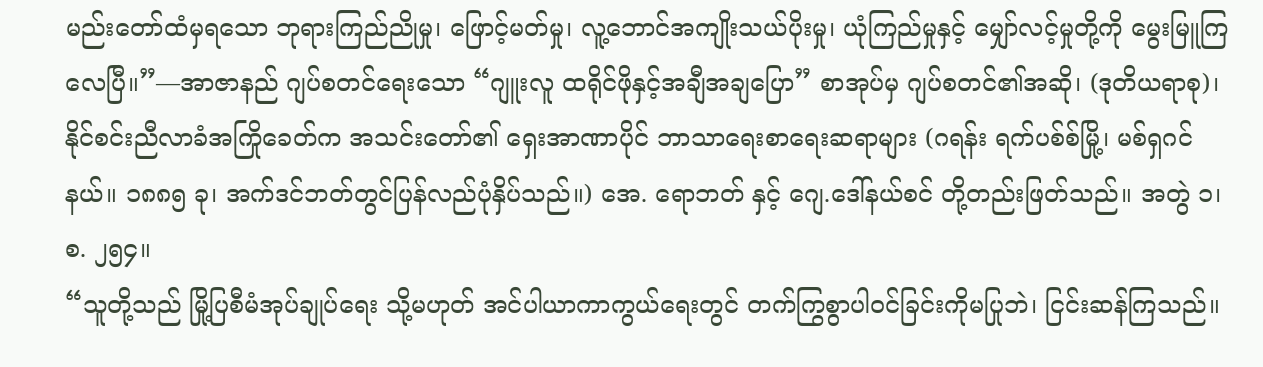မည်းတော်ထံမှရသော ဘုရားကြည်ညိုမှု၊ ဖြောင့်မတ်မှု၊ လူ့ဘောင်အကျိုးသယ်ပိုးမှု၊ ယုံကြည်မှုနှင့် မျှော်လင့်မှုတို့ကို မွေးမြူကြလေပြီ။”—အာဇာနည် ဂျပ်စတင်ရေးသော “ဂျူးလူ ထရိုင်ဖိုနှင့်အချီအချပြော” စာအုပ်မှ ဂျပ်စတင်၏အဆို၊ (ဒုတိယရာစု)၊ နိုင်စင်းညီလာခံအကြိုခေတ်က အသင်းတော်၏ ရှေးအာဏာပိုင် ဘာသာရေးစာရေးဆရာများ (ဂရန်း ရက်ပစ်စ်မြို့၊ မစ်ရှဂင်နယ်။ ၁၈၈၅ ခု၊ အက်ဒင်ဘတ်တွင်ပြန်လည်ပုံနှိပ်သည်။) အေ. ရောဘတ် နှင့် ဂျေ.ဒေါ်နယ်စင် တို့တည်းဖြတ်သည်။ အတွဲ ၁၊ စ. ၂၅၄။
“သူတို့သည် မြို့ပြစီမံအုပ်ချုပ်ရေး သို့မဟုတ် အင်ပါယာကာကွယ်ရေးတွင် တက်ကြွစွာပါဝင်ခြင်းကိုမပြုဘဲ၊ ငြင်းဆန်ကြသည်။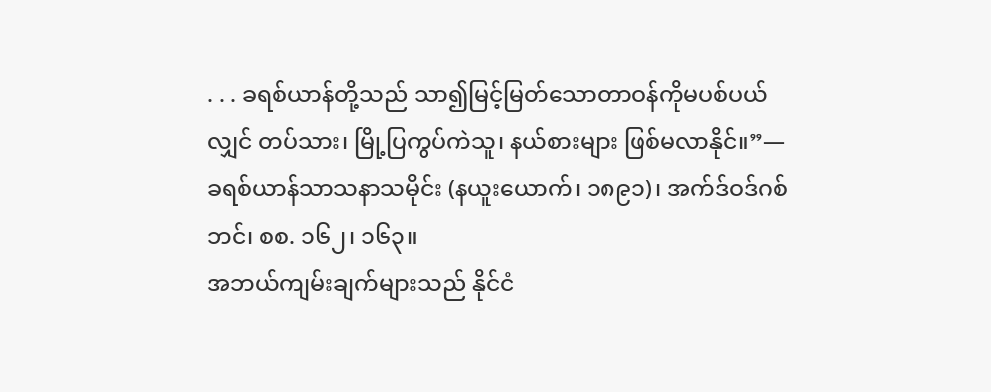. . . ခရစ်ယာန်တို့သည် သာ၍မြင့်မြတ်သောတာဝန်ကိုမပစ်ပယ်လျှင် တပ်သား၊ မြို့ပြကွပ်ကဲသူ၊ နယ်စားများ ဖြစ်မလာနိုင်။”—ခရစ်ယာန်သာသနာသမိုင်း (နယူးယောက်၊ ၁၈၉၁)၊ အက်ဒ်ဝဒ်ဂစ်ဘင်၊ စစ. ၁၆၂၊ ၁၆၃။
အဘယ်ကျမ်းချက်များသည် နိုင်ငံ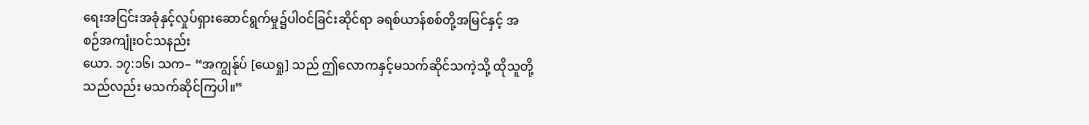ရေးအငြင်းအခုံနှင့်လှုပ်ရှားဆောင်ရွက်မှု၌ပါဝင်ခြင်းဆိုင်ရာ ခရစ်ယာန်စစ်တို့အမြင်နှင့် အစဉ်အကျုံးဝင်သနည်း
ယော. ၁၇:၁၆၊ သက– “အကျွန်ုပ် [ယေရှု] သည် ဤလောကနှင့်မသက်ဆိုင်သကဲ့သို့ ထိုသူတို့သည်လည်း မသက်ဆိုင်ကြပါ။”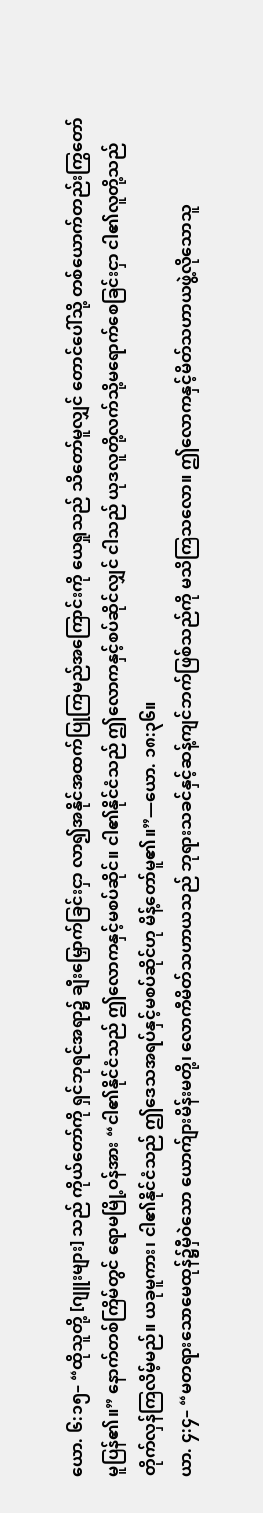ယော. ၆:၁၅– “ထိုသူတို့ [ဂျူးများ] သည် ကိုယ်တော်ကို ရှင်ဘုရင်အရာ၌ ချီးမြှောက်ခြင်းငှာ လာ၍အနိုင်အထက်ပြုကြမည်အကြောင်းကို ယေရှုသည် သိတော်မူလျှင် တောင်ပေါ်သို့ တစ်ယောက်တည်းကြွတော်မူပြန်၏။” နောက်တစ်ကြိမ်တွင် ရောမမြို့ဝန်အား “ငါ၏နိုင်ငံသည် ဤလောကနှင့်မစပ်ဆိုင်။ ငါ၏နိုင်ငံသည် ဤလောကနှင့်စပ်ဆိုင်လျှင် ငါသည် ယုဒလူတို့လက်သို့မရောက်စေခြင်းငှာ ငါ၏လူတို့သည် တိုက်လှန်ကြလိမ့်မည်။ ယခုမူကား၊ ငါ၏နိုင်ငံသည် ဤဒေသအရပ်နှင့်မစပ်ဆိုင်ဟု မိန့်တော်မူ၏။”—ယော. ၁၈:၃၆။
ယာ. ၄:၄– “မတရားသောမေထုန်၌မှီဝဲသော ယောက်ျားမိန်းမတို့၊ လောကီမိတ်သဟာယသည် ဘုရားသခင်နှင့်ဆန့်ကျင်ဘက်ဖြစ်သည်ကို မသိကြသလော။ ဤလောကနှင့်မိတ်သဟာယဖွဲ့လိုသောသူ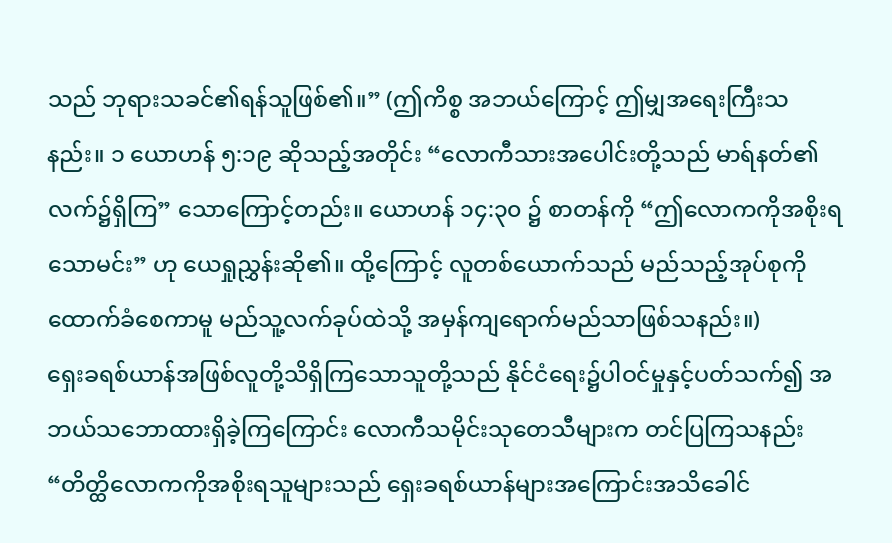သည် ဘုရားသခင်၏ရန်သူဖြစ်၏။” (ဤကိစ္စ အဘယ်ကြောင့် ဤမျှအရေးကြီးသနည်း။ ၁ ယောဟန် ၅:၁၉ ဆိုသည့်အတိုင်း “လောကီသားအပေါင်းတို့သည် မာရ်နတ်၏လက်၌ရှိကြ” သောကြောင့်တည်း။ ယောဟန် ၁၄:၃၀ ၌ စာတန်ကို “ဤလောကကိုအစိုးရသောမင်း” ဟု ယေရှုညွှန်းဆို၏။ ထို့ကြောင့် လူတစ်ယောက်သည် မည်သည့်အုပ်စုကိုထောက်ခံစေကာမူ မည်သူ့လက်ခုပ်ထဲသို့ အမှန်ကျရောက်မည်သာဖြစ်သနည်း။)
ရှေးခရစ်ယာန်အဖြစ်လူတို့သိရှိကြသောသူတို့သည် နိုင်ငံရေး၌ပါဝင်မှုနှင့်ပတ်သက်၍ အဘယ်သဘောထားရှိခဲ့ကြကြောင်း လောကီသမိုင်းသုတေသီများက တင်ပြကြသနည်း
“တိတ္ထိလောကကိုအစိုးရသူများသည် ရှေးခရစ်ယာန်များအကြောင်းအသိခေါင်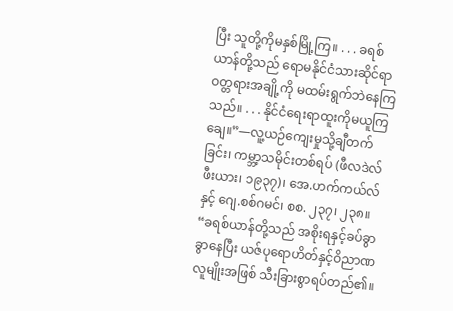ပြီး သူတို့ကိုမနှစ်မြို့ကြ။ . . . ခရစ်ယာန်တို့သည် ရောမနိုင်ငံသားဆိုင်ရာဝတ္တရားအချို့ကို မထမ်းရွက်ဘဲနေကြသည်။ . . . နိုင်ငံရေးရာထူးကိုမယူကြချေ။”—လူ့ယဉ်ကျေးမှုသို့ချီတက်ခြင်း၊ ကမ္ဘာ့သမိုင်းတစ်ရပ် (ဖီလဒဲလ်ဖီးယား၊ ၁၉၃၇)၊ အေ.ဟက်ကယ်လ်နှင့် ဂျေ.စစ်ဂမင်၊ စစ. ၂၃၇၊ ၂၃၈။
“ခရစ်ယာန်တို့သည် အစိုးရနှင့်ခပ်ခွာခွာနေပြီး ယဇ်ပုရောဟိတ်နှင့်ဝိညာဏလူမျိုးအဖြစ် သီးခြားစွာရပ်တည်၏။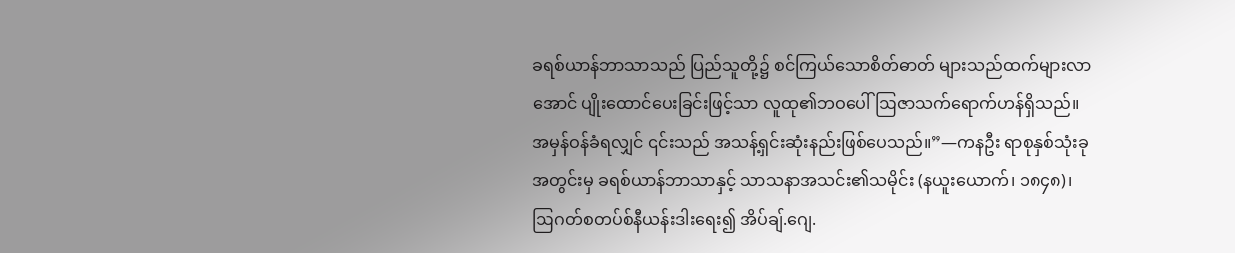ခရစ်ယာန်ဘာသာသည် ပြည်သူတို့၌ စင်ကြယ်သောစိတ်ဓာတ် များသည်ထက်များလာအောင် ပျိုးထောင်ပေးခြင်းဖြင့်သာ လူထု၏ဘဝပေါ် ဩဇာသက်ရောက်ဟန်ရှိသည်။ အမှန်ဝန်ခံရလျှင် ၎င်းသည် အသန့်ရှင်းဆုံးနည်းဖြစ်ပေသည်။”—ကနဦး ရာစုနှစ်သုံးခုအတွင်းမှ ခရစ်ယာန်ဘာသာနှင့် သာသနာအသင်း၏သမိုင်း (နယူးယောက်၊ ၁၈၄၈)၊ ဩဂတ်စတပ်စ်နီယန်းဒါးရေး၍ အိပ်ချ်.ဂျေ.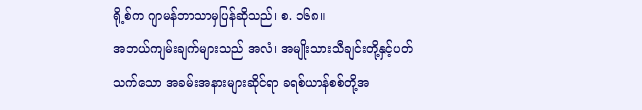ရို့စ်က ဂျာမန်ဘာသာမှပြန်ဆိုသည်၊ စ. ၁၆၈။
အဘယ်ကျမ်းချက်များသည် အလံ၊ အမျိုးသားသီချင်းတို့နှင့်ပတ်သက်သော အခမ်းအနားများဆိုင်ရာ ခရစ်ယာန်စစ်တို့အ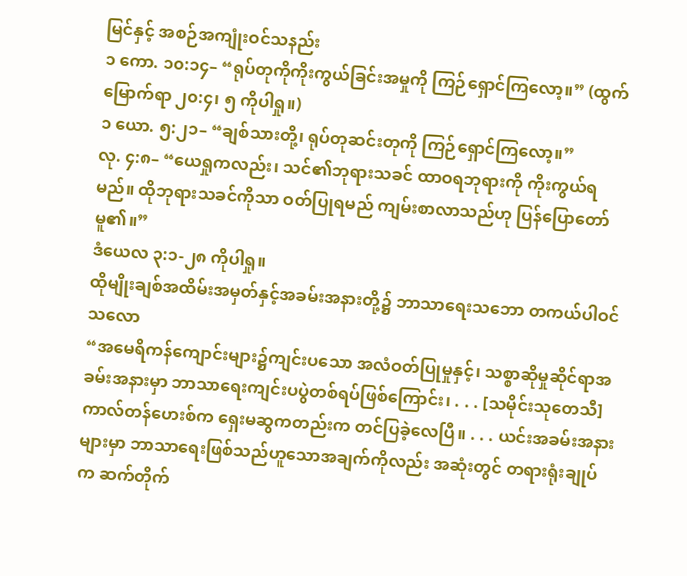မြင်နှင့် အစဉ်အကျုံးဝင်သနည်း
၁ ကော. ၁၀:၁၄– “ရုပ်တုကိုကိုးကွယ်ခြင်းအမှုကို ကြဉ်ရှောင်ကြလော့။” (ထွက်မြောက်ရာ ၂၀:၄၊ ၅ ကိုပါရှု။)
၁ ယော. ၅:၂၁– “ချစ်သားတို့၊ ရုပ်တုဆင်းတုကို ကြဉ်ရှောင်ကြလော့။”
လု. ၄:၈– “ယေရှုကလည်း၊ သင်၏ဘုရားသခင် ထာဝရဘုရားကို ကိုးကွယ်ရမည်။ ထိုဘုရားသခင်ကိုသာ ဝတ်ပြုရမည် ကျမ်းစာလာသည်ဟု ပြန်ပြောတော်မူ၏။”
ဒံယေလ ၃:၁-၂၈ ကိုပါရှု။
ထိုမျိုးချစ်အထိမ်းအမှတ်နှင့်အခမ်းအနားတို့၌ ဘာသာရေးသဘော တကယ်ပါဝင်သလော
“အမေရိကန်ကျောင်းများ၌ကျင်းပသော အလံဝတ်ပြုမှုနှင့်၊ သစ္စာဆိုမှုဆိုင်ရာအခမ်းအနားမှာ ဘာသာရေးကျင်းပပွဲတစ်ရပ်ဖြစ်ကြောင်း၊ . . . [သမိုင်းသုတေသီ] ကာလ်တန်ဟေးစ်က ရှေးမဆွကတည်းက တင်ပြခဲ့လေပြီ။ . . . ယင်းအခမ်းအနားများမှာ ဘာသာရေးဖြစ်သည်ဟူသောအချက်ကိုလည်း အဆုံးတွင် တရားရုံးချုပ်က ဆက်တိုက်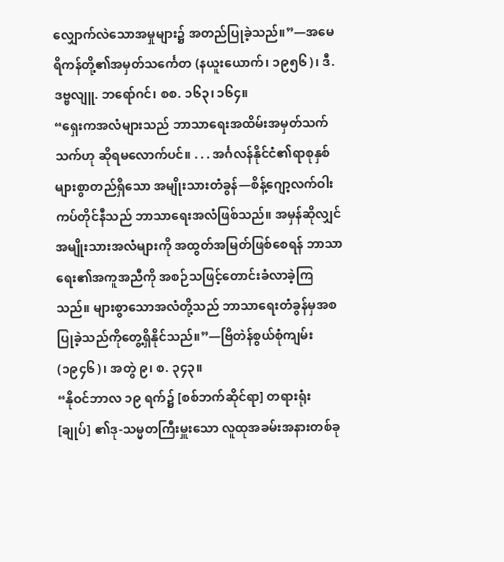လျှောက်လဲသောအမှုများ၌ အတည်ပြုခဲ့သည်။”—အမေရိကန်တို့၏အမှတ်သင်္ကေတ (နယူးယောက်၊ ၁၉၅၆)၊ ဒီ. ဒဗ္ဗလျူ. ဘရော်ဂင်၊ စစ. ၁၆၃၊ ၁၆၄။
“ရှေးကအလံများသည် ဘာသာရေးအထိမ်းအမှတ်သက်သက်ဟု ဆိုရမလောက်ပင်။ . . . အင်္ဂလန်နိုင်ငံ၏ရာစုနှစ်များစွာတည်ရှိသော အမျိုးသားတံခွန်—စိန့်ဂျော့လက်ဝါးကပ်တိုင်နီသည် ဘာသာရေးအလံဖြစ်သည်။ အမှန်ဆိုလျှင် အမျိုးသားအလံများကို အထွတ်အမြတ်ဖြစ်စေရန် ဘာသာရေး၏အကူအညီကို အစဉ်သဖြင့်တောင်းခံလာခဲ့ကြသည်။ များစွာသောအလံတို့သည် ဘာသာရေးတံခွန်မှအစပြုခဲ့သည်ကိုတွေ့ရှိနိုင်သည်။”—ဗြိတဲန်စွယ်စုံကျမ်း (၁၉၄၆)၊ အတွဲ ၉၊ စ. ၃၄၃။
“နိုဝင်ဘာလ ၁၉ ရက်၌ [စစ်ဘက်ဆိုင်ရာ] တရားရုံး [ချုပ်] ၏ဒု-သမ္မတကြီးမှူးသော လူထုအခမ်းအနားတစ်ခု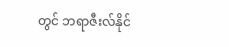တွင် ဘရာဇီးလ်နိုင်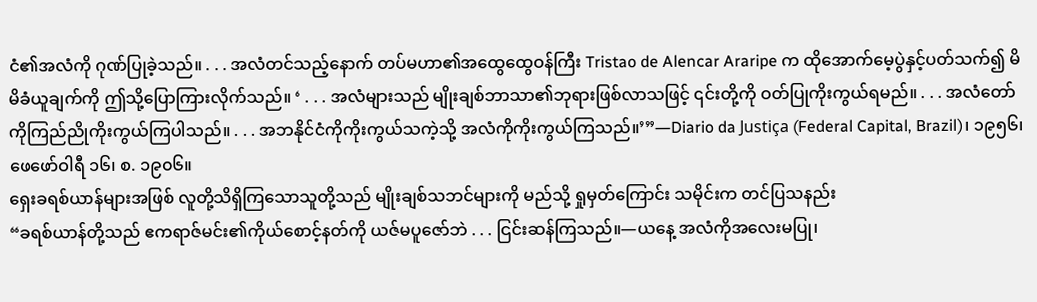ငံ၏အလံကို ဂုဏ်ပြုခဲ့သည်။ . . . အလံတင်သည့်နောက် တပ်မဟာ၏အထွေထွေဝန်ကြီး Tristao de Alencar Araripe က ထိုအောက်မေ့ပွဲနှင့်ပတ်သက်၍ မိမိခံယူချက်ကို ဤသို့ပြောကြားလိုက်သည်။ ‘ . . . အလံများသည် မျိုးချစ်ဘာသာ၏ဘုရားဖြစ်လာသဖြင့် ၎င်းတို့ကို ဝတ်ပြုကိုးကွယ်ရမည်။ . . . အလံတော်ကိုကြည်ညိုကိုးကွယ်ကြပါသည်။ . . . အဘနိုင်ငံကိုကိုးကွယ်သကဲ့သို့ အလံကိုကိုးကွယ်ကြသည်။’”—Diario da Justiça (Federal Capital, Brazil)၊ ၁၉၅၆၊ ဖေဖော်ဝါရီ ၁၆၊ စ. ၁၉၀၆။
ရှေးခရစ်ယာန်များအဖြစ် လူတို့သိရှိကြသောသူတို့သည် မျိုးချစ်သဘင်များကို မည်သို့ ရှုမှတ်ကြောင်း သမိုင်းက တင်ပြသနည်း
“ခရစ်ယာန်တို့သည် ဧကရာဇ်မင်း၏ကိုယ်စောင့်နတ်ကို ယဇ်မပူဇော်ဘဲ . . . ငြင်းဆန်ကြသည်။—ယနေ့ အလံကိုအလေးမပြု၊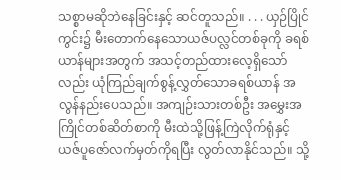သစ္စာမဆိုဘဲနေခြင်းနှင့် ဆင်တူသည်။ . . . ယှဉ်ပြိုင်ကွင်း၌ မီးတောက်နေသောယဇ်ပလ္လင်တစ်ခုကို ခရစ်ယာန်များအတွက် အသင့်တည်ထားလေ့ရှိသော်လည်း ယုံကြည်ချက်စွန့်လွှတ်သောခရစ်ယာန် အလွန်နည်းပေသည်။ အကျဉ်းသားတစ်ဦး အမွှေးအကြိုင်တစ်ဆိတ်စာကို မီးထဲသို့ဖြန့်ကြဲလိုက်ရုံနှင့် ယဇ်ပူဇော်လက်မှတ်ကိုရပြီး လွတ်လာနိုင်သည်။ သို့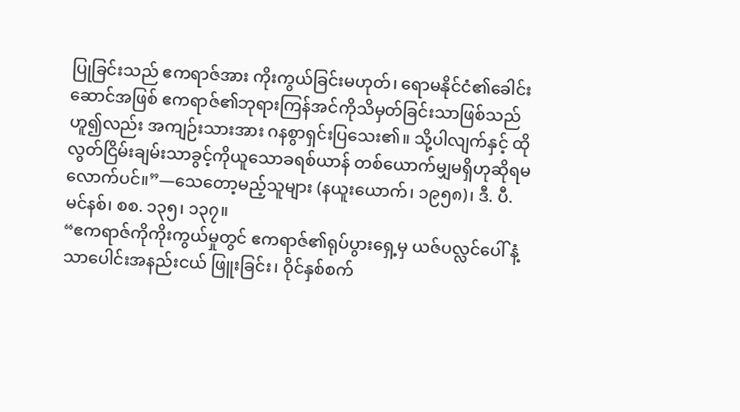ပြုခြင်းသည် ဧကရာဇ်အား ကိုးကွယ်ခြင်းမဟုတ်၊ ရောမနိုင်ငံ၏ခေါင်းဆောင်အဖြစ် ဧကရာဇ်၏ဘုရားကြန်အင်ကိုသိမှတ်ခြင်းသာဖြစ်သည်ဟူ၍လည်း အကျဉ်းသားအား ဂနစွာရှင်းပြသေး၏။ သို့ပါလျက်နှင့် ထိုလွတ်ငြိမ်းချမ်းသာခွင့်ကိုယူသောခရစ်ယာန် တစ်ယောက်မျှမရှိဟုဆိုရမလောက်ပင်။”—သေတော့မည့်သူများ (နယူးယောက်၊ ၁၉၅၈)၊ ဒီ. ပီ. မင်နစ်၊ စစ. ၁၃၅၊ ၁၃၇။
“ဧကရာဇ်ကိုကိုးကွယ်မှုတွင် ဧကရာဇ်၏ရုပ်ပွားရှေ့မှ ယဇ်ပလ္လင်ပေါ် နံ့သာပေါင်းအနည်းငယ် ဖြူးခြင်း၊ ဝိုင်နှစ်စက်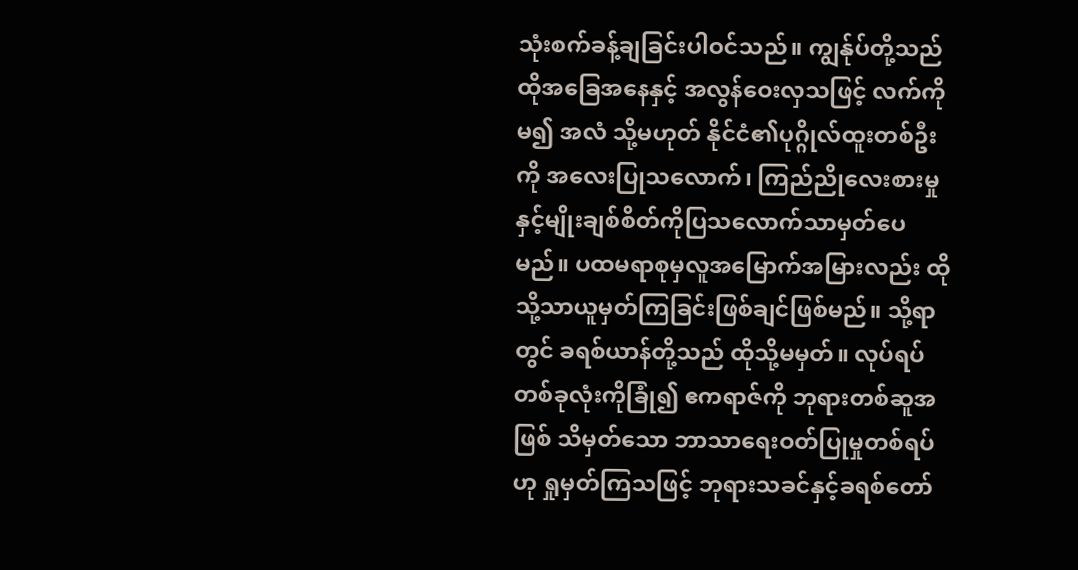သုံးစက်ခန့်ချခြင်းပါဝင်သည်။ ကျွန်ုပ်တို့သည် ထိုအခြေအနေနှင့် အလွန်ဝေးလှသဖြင့် လက်ကိုမ၍ အလံ သို့မဟုတ် နိုင်ငံ၏ပုဂ္ဂိုလ်ထူးတစ်ဦးကို အလေးပြုသလောက်၊ ကြည်ညိုလေးစားမှုနှင့်မျိုးချစ်စိတ်ကိုပြသလောက်သာမှတ်ပေမည်။ ပထမရာစုမှလူအမြောက်အမြားလည်း ထိုသို့သာယူမှတ်ကြခြင်းဖြစ်ချင်ဖြစ်မည်။ သို့ရာတွင် ခရစ်ယာန်တို့သည် ထိုသို့မမှတ်။ လုပ်ရပ်တစ်ခုလုံးကိုခြုံ၍ ဧကရာဇ်ကို ဘုရားတစ်ဆူအဖြစ် သိမှတ်သော ဘာသာရေးဝတ်ပြုမှုတစ်ရပ်ဟု ရှုမှတ်ကြသဖြင့် ဘုရားသခင်နှင့်ခရစ်တော်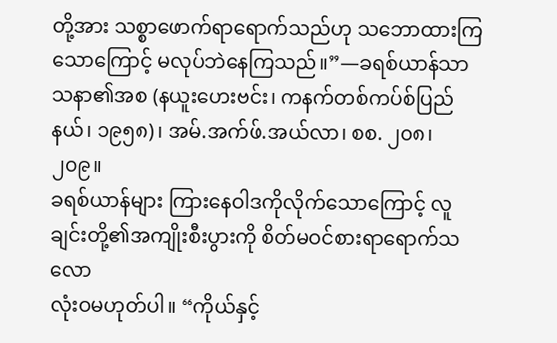တို့အား သစ္စာဖောက်ရာရောက်သည်ဟု သဘောထားကြသောကြောင့် မလုပ်ဘဲနေကြသည်။”—ခရစ်ယာန်သာသနာ၏အစ (နယူးဟေးဗင်း၊ ကနက်တစ်ကပ်စ်ပြည်နယ်၊ ၁၉၅၈)၊ အမ်.အက်ဖ်.အယ်လာ၊ စစ. ၂၀၈၊ ၂၀၉။
ခရစ်ယာန်များ ကြားနေဝါဒကိုလိုက်သောကြောင့် လူချင်းတို့၏အကျိုးစီးပွားကို စိတ်မဝင်စားရာရောက်သလော
လုံးဝမဟုတ်ပါ။ “ကိုယ်နှင့်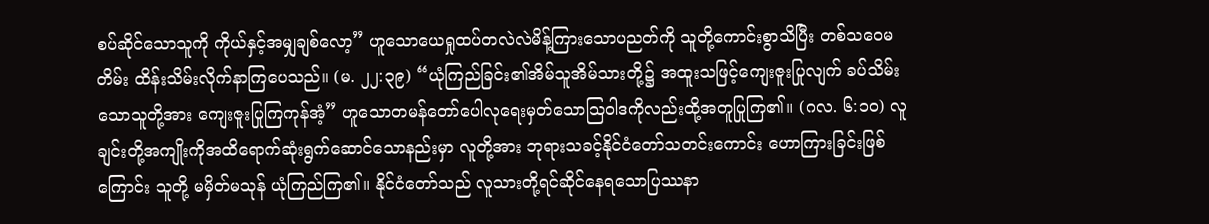စပ်ဆိုင်သောသူကို ကိုယ်နှင့်အမျှချစ်လော့” ဟူသောယေရှုထပ်တလဲလဲမိန့်ကြားသောပညတ်ကို သူတို့ကောင်းစွာသိပြီး တစ်သဝေမတိမ်း ထိန်းသိမ်းလိုက်နာကြပေသည်။ (မ. ၂၂:၃၉) “ယုံကြည်ခြင်း၏အိမ်သူအိမ်သားတို့၌ အထူးသဖြင့်ကျေးဇူးပြုလျက် ခပ်သိမ်းသောသူတို့အား ကျေးဇူးပြုကြကုန်အံ့” ဟူသောတမန်တော်ပေါလုရေးမှတ်သောသြဝါဒကိုလည်းထို့အတူပြုကြ၏။ (ဂလ. ၆:၁၀) လူချင်းတို့အကျိုးကိုအထိရောက်ဆုံးရွက်ဆောင်သောနည်းမှာ လူတို့အား ဘုရားသခင့်နိုင်ငံတော်သတင်းကောင်း ဟောကြားခြင်းဖြစ်ကြောင်း သူတို့ မမှိတ်မသုန် ယုံကြည်ကြ၏။ နိုင်ငံတော်သည် လူသားတို့ရင်ဆိုင်နေရသောပြဿနာ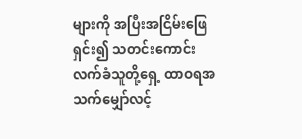များကို အပြီးအငြိမ်းဖြေရှင်း၍ သတင်းကောင်းလက်ခံသူတို့ရှေ့ ထာဝရအသက်မျှော်လင့်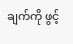ချက်ကို ဖွင့်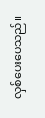လှစ်ပေးပေသည်။